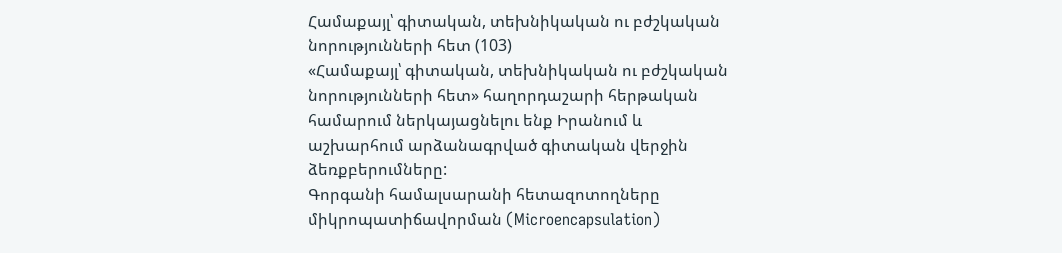Համաքայլ՝ գիտական, տեխնիկական ու բժշկական նորությունների հետ (103)
«Համաքայլ՝ գիտական, տեխնիկական ու բժշկական նորությունների հետ» հաղորդաշարի հերթական համարում ներկայացնելու ենք Իրանում և աշխարհում արձանագրված գիտական վերջին ձեռքբերումները:
Գորգանի համալսարանի հետազոտողները միկրոպատիճավորման (Microencapsulation)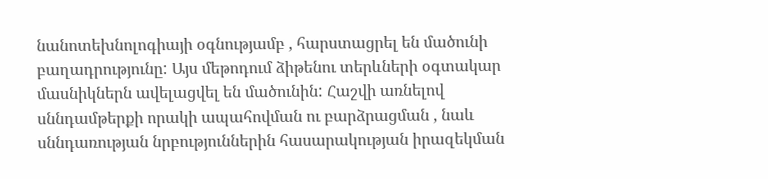նանոտեխնոլոգիայի օգնությամբ , հարստացրել են մածունի բաղադրությունը: Այս մեթոդում ձիթենու տերևների օգտակար մասնիկներն ավելացվել են մածունին: Հաշվի առնելով սննդամթերքի որակի ապահովման ու բարձրացման , նաև սննդառության նրբություններին հասարակության իրազեկման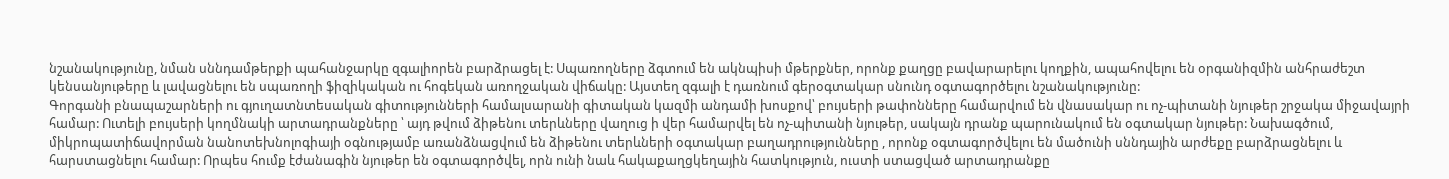նշանակությունը, նման սննդամթերքի պահանջարկը զգալիորեն բարձրացել է: Սպառողները ձգտում են ակնպիսի մթերքներ, որոնք քաղցը բավարարելու կողքին, ապահովելու են օրգանիզմին անհրաժեշտ կենսանյութերը և լավացնելու են սպառողի ֆիզիկական ու հոգեկան առողջական վիճակը: Այստեղ զգալի է դառնում գերօգտակար սնունդ օգտագործելու նշանակությունը:
Գորգանի բնապաշարների ու գյուղատնտեսական գիտությունների համալսարանի գիտական կազմի անդամի խոսքով՝ բույսերի թափոնները համարվում են վնասակար ու ոչ-պիտանի նյութեր շրջակա միջավայրի համար: Ուտելի բույսերի կողմնակի արտադրանքները ՝ այդ թվում ձիթենու տերևները վաղուց ի վեր համարվել են ոչ-պիտանի նյութեր, սակայն դրանք պարունակում են օգտակար նյութեր: Նախագծում, միկրոպատիճավորման նանոտեխնոլոգիայի օգնությամբ առանձնացվում են ձիթենու տերևների օգտակար բաղադրությունները , որոնք օգտագործվելու են մածունի սննդային արժեքը բարձրացնելու և հարստացնելու համար: Որպես հումք էժանագին նյութեր են օգտագործվել, որն ունի նաև հակաքաղցկեղային հատկություն, ուստի ստացված արտադրանքը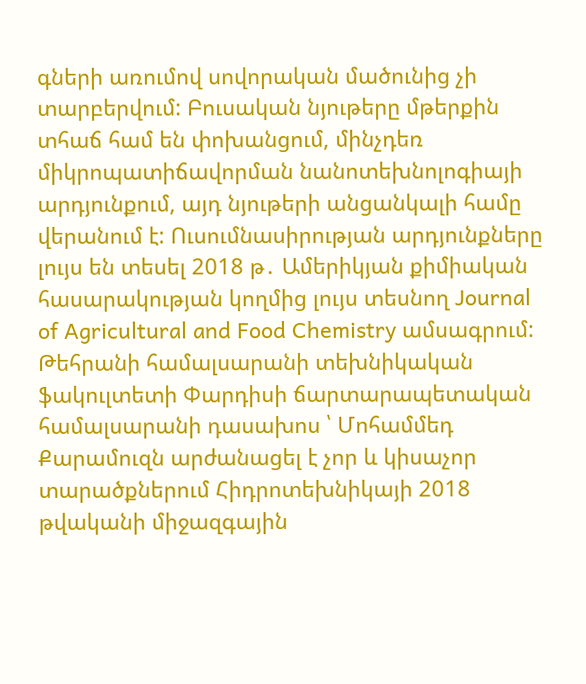գների առումով սովորական մածունից չի տարբերվում: Բուսական նյութերը մթերքին տհաճ համ են փոխանցում, մինչդեռ միկրոպատիճավորման նանոտեխնոլոգիայի արդյունքում, այդ նյութերի անցանկալի համը վերանում է: Ուսումնասիրության արդյունքները լույս են տեսել 2018 թ․ Ամերիկյան քիմիական հասարակության կողմից լույս տեսնող Journal of Agricultural and Food Chemistry ամսագրում:
Թեհրանի համալսարանի տեխնիկական ֆակուլտետի Փարդիսի ճարտարապետական համալսարանի դասախոս ՝ Մոհամմեդ Քարամուզն արժանացել է չոր և կիսաչոր տարածքներում Հիդրոտեխնիկայի 2018 թվականի միջազգային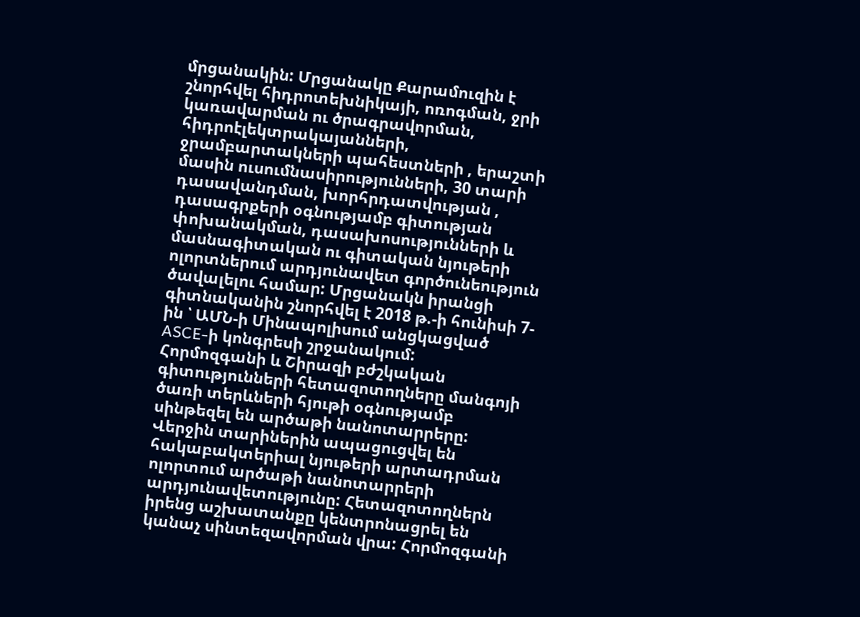մրցանակին: Մրցանակը Քարամուզին է շնորհվել հիդրոտեխնիկայի, ոռոգման, ջրի կառավարման ու ծրագրավորման, հիդրոէլեկտրակայանների, ջրամբարտակների պահեստների , երաշտի մասին ուսումնասիրությունների, 30 տարի դասավանդման, խորհրդատվության , դասագրքերի օգնությամբ գիտության փոխանակման, դասախոսությունների և մասնագիտական ու գիտական նյութերի ոլորտներում արդյունավետ գործունեություն ծավալելու համար: Մրցանակն իրանցի գիտնականին շնորհվել է 2018 թ.-ի հունիսի 7-ին ՝ ԱՄՆ-ի Մինապոլիսում անցկացված ASCE-ի կոնգրեսի շրջանակում:
Հորմոզգանի և Շիրազի բժշկական գիտությունների հետազոտողները մանգոյի ծառի տերևների հյութի օգնությամբ սինթեզել են արծաթի նանոտարրերը: Վերջին տարիներին ապացուցվել են հակաբակտերիալ նյութերի արտադրման ոլորտում արծաթի նանոտարրերի արդյունավետությունը: Հետազոտողներն իրենց աշխատանքը կենտրոնացրել են կանաչ սինտեզավորման վրա: Հորմոզգանի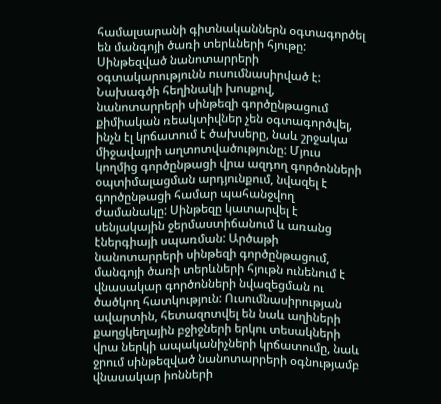համալսարանի գիտնականներն օգտագործել են մանգոյի ծառի տերևների հյութը: Սինթեզված նանոտարրերի օգտակարությունն ուսումնասիրված է:
Նախագծի հեղինակի խոսքով, նանոտարրերի սինթեզի գործընթացում քիմիական ռեակտիվներ չեն օգտագործվել, ինչն էլ կրճատում է ծախսերը, նաև շրջակա միջավայրի աղտոտվածությունը: Մյուս կողմից գործընթացի վրա ազդող գործոնների օպտիմալացման արդյունքում, նվազել է գործընթացի համար պահանջվող ժամանակը: Սինթեզը կատարվել է սենյակային ջերմաստիճանում և առանց էներգիայի սպառման: Արծաթի նանոտարրերի սինթեզի գործընթացում, մանգոյի ծառի տերևների հյութն ունենում է վնասակար գործոնների նվազեցման ու ծածկող հատկություն: Ուսումնասիրության ավարտին, հետազոտվել են նաև աղիների քաղցկեղային բջիջների երկու տեսակների վրա ներկի ապականիչների կրճատումը, նաև ջրում սինթեզված նանոտարրերի օգնությամբ վնասակար իոնների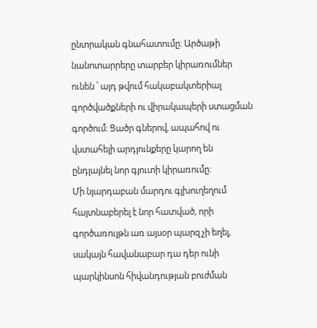ընտրական գնահատումը: Արծաթի նանոտարրերը տարբեր կիրառումներ ունեն ՝ այդ թվում հակաբակտերիալ գործվածքների ու վիրակապերի ստացման գործում: Ցածր գներով, ապահով ու վստահելի արդյունքերը կարող են ընդլայնել նոր գյուտի կիրառումը:
Մի նյարդաբան մարդու գլխուղեղում հայտնաբերել է նոր հատված, որի գործառույթն առ այսօր պարզ չի եղել, սակայն հավանաբար դա դեր ունի պարկինսոն հիվանդության բուժման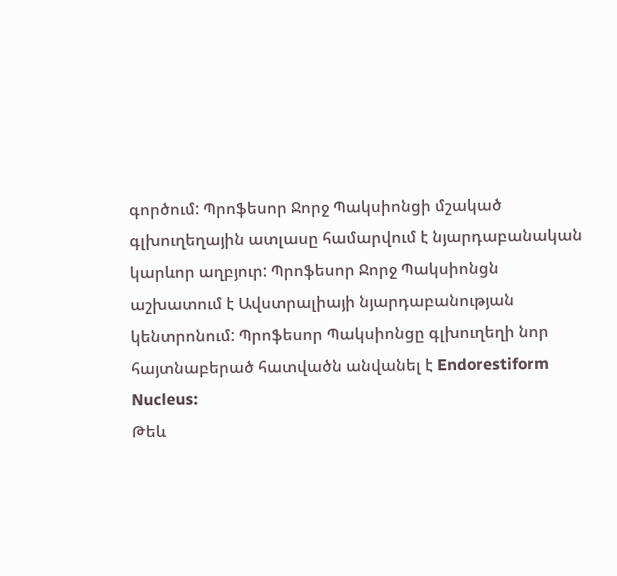գործում: Պրոֆեսոր Ջորջ Պակսիոնցի մշակած գլխուղեղային ատլասը համարվում է նյարդաբանական կարևոր աղբյուր: Պրոֆեսոր Ջորջ Պակսիոնցն աշխատում է Ավստրալիայի նյարդաբանության կենտրոնում: Պրոֆեսոր Պակսիոնցը գլխուղեղի նոր հայտնաբերած հատվածն անվանել է Endorestiform Nucleus:
Թեև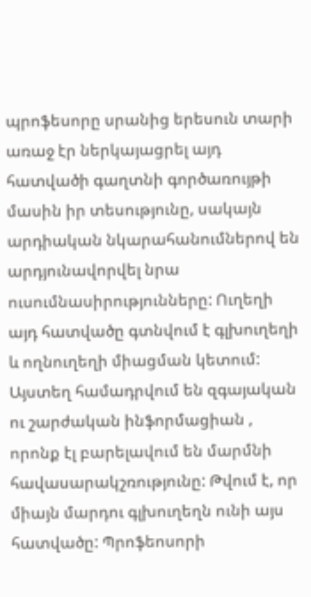պրոֆեսորը սրանից երեսուն տարի առաջ էր ներկայացրել այդ հատվածի գաղտնի գործառույթի մասին իր տեսությունը, սակայն արդիական նկարահանումներով են արդյունավորվել նրա ուսումնասիրությունները: Ուղեղի այդ հատվածը գտնվում է գլխուղեղի և ողնուղեղի միացման կետում: Այստեղ համադրվում են զգայական ու շարժական ինֆորմացիան , որոնք էլ բարելավում են մարմնի հավասարակշռությունը: Թվում է, որ միայն մարդու գլխուղեղն ունի այս հատվածը: Պրոֆեոսորի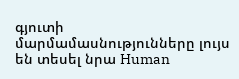գյուտի մարմամասնությունները լույս են տեսել նրա Human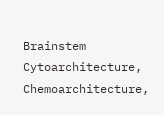Brainstem Cytoarchitecture, Chemoarchitecture,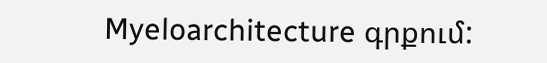Myeloarchitecture գրքում: